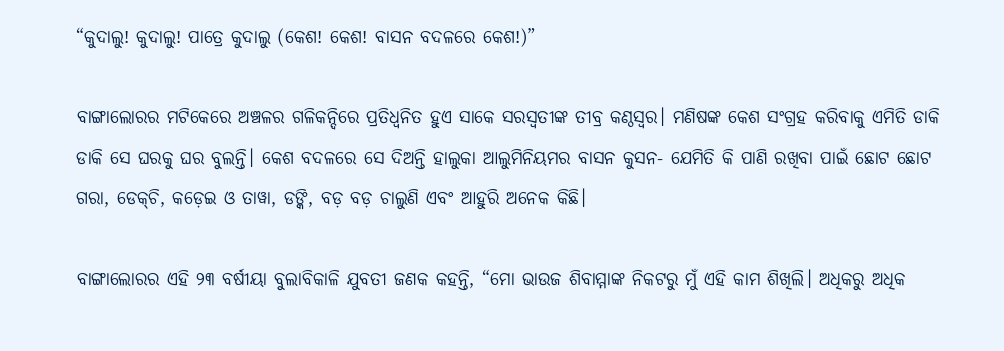“କୁଦାଲୁ! କୁଦାଲୁ! ପାତ୍ରେ କୁଦାଲୁ (କେଶ! କେଶ! ବାସନ ବଦଳରେ କେଶ!)”

ବାଙ୍ଗାଲୋରର ମଟିକେରେ ଅଞ୍ଚଳର ଗଳିକନ୍ଦିରେ ପ୍ରତିଧ୍ୱନିତ ହୁଏ ସାକେ ସରସ୍ୱତୀଙ୍କ ତୀବ୍ର କଣ୍ଠସ୍ୱର। ମଣିଷଙ୍କ କେଶ ସଂଗ୍ରହ କରିବାକୁ ଏମିତି ଡାକି ଡାକି ସେ ଘରକୁ ଘର ବୁଲନ୍ତି। କେଶ ବଦଳରେ ସେ ଦିଅନ୍ତି ହାଲୁକା ଆଲୁମିନିୟମର ବାସନ କୁସନ- ଯେମିତି କି ପାଣି ରଖିବା ପାଇଁ ଛୋଟ ଛୋଟ ଗରା, ଡେକ୍‌ଚି, କଡ଼େଇ ଓ ତାୱା, ଡଙ୍କି, ବଡ଼ ବଡ଼ ଚାଲୁଣି ଏବଂ ଆହୁରି ଅନେକ କିଛି।

ବାଙ୍ଗାଲୋରର ଏହି ୨୩ ବର୍ଷୀୟା ବୁଲାବିକାଳି ଯୁବତୀ ଜଣକ କହନ୍ତି, “ମୋ ଭାଉଜ ଶିବାମ୍ମାଙ୍କ ନିକଟରୁ ମୁଁ ଏହି କାମ ଶିଖିଲି। ଅଧିକରୁ ଅଧିକ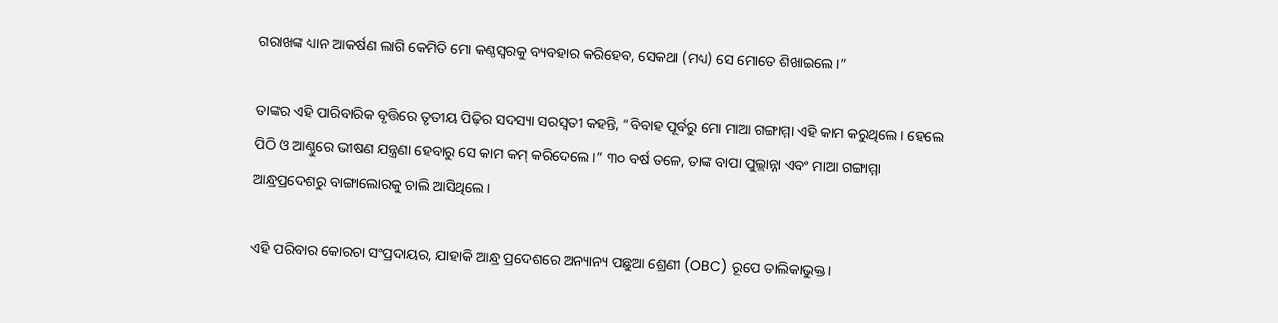ଗରାଖଙ୍କ ଧ୍ୟାନ ଆକର୍ଷଣ ଲାଗି କେମିତି ମୋ କଣ୍ଠସ୍ୱରକୁ ବ୍ୟବହାର କରିହେବ, ସେକଥା (ମଧ୍ୟ) ସେ ମୋତେ ଶିଖାଇଲେ।”

ତାଙ୍କର ଏହି ପାରିବାରିକ ବୃତ୍ତିରେ ତୃତୀୟ ପିଢ଼ିର ସଦସ୍ୟା ସରସ୍ୱତୀ କହନ୍ତି, “ବିବାହ ପୂର୍ବରୁ ମୋ ମାଆ ଗଙ୍ଗାମ୍ମା ଏହି କାମ କରୁଥିଲେ। ହେଲେ ପିଠି ଓ ଆଣ୍ଠୁରେ ଭୀଷଣ ଯନ୍ତ୍ରଣା ହେବାରୁ ସେ କାମ କମ୍‌ କରିଦେଲେ।” ୩୦ ବର୍ଷ ତଳେ, ତାଙ୍କ ବାପା ପୁଲ୍ଲାନ୍ନା ଏବଂ ମାଆ ଗଙ୍ଗାମ୍ମା ଆନ୍ଧ୍ରପ୍ରଦେଶରୁ ବାଙ୍ଗାଲୋରକୁ ଚାଲି ଆସିଥିଲେ।

ଏହି ପରିବାର କୋରଚା ସଂପ୍ରଦାୟର, ଯାହାକି ଆନ୍ଧ୍ର ପ୍ରଦେଶରେ ଅନ୍ୟାନ୍ୟ ପଛୁଆ ଶ୍ରେଣୀ (OBC) ରୂପେ ତାଲିକାଭୁକ୍ତ।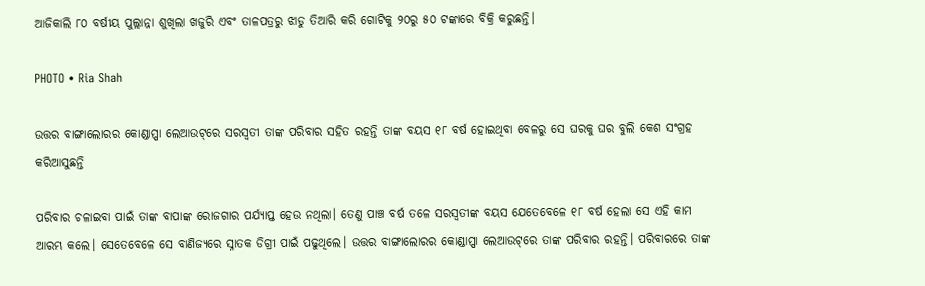ଆଜିକାଲି ୮୦ ବର୍ଷୀୟ ପୁଲ୍ଲାନ୍ନା ଶୁଖିଲା ଖଜୁରି ଏବଂ ତାଳପତ୍ରରୁ ଝାଡୁ ତିଆରି କରି ଗୋଟିକୁ ୨୦ରୁ ୫୦ ଟଙ୍କାରେ ବିକ୍ରି କରୁଛନ୍ତି।

PHOTO • Ria Shah

ଉତ୍ତର ବାଙ୍ଗାଲୋରର କୋଣ୍ଡାପ୍ପା ଲେଆଉଟ୍‌ରେ ସରସ୍ୱତୀ ତାଙ୍କ ପରିବାର ସହିତ ରହନ୍ତି ତାଙ୍କ ବୟସ ୧୮ ବର୍ଷ ହୋଇଥିବା ବେଳରୁ ସେ ଘରକୁ ଘର ବୁଲି କେଶ ସଂଗ୍ରହ କରିଆସୁଛନ୍ତି

ପରିବାର ଚଳାଇବା ପାଇଁ ତାଙ୍କ ବାପାଙ୍କ ରୋଜଗାର ପର୍ଯ୍ୟାପ୍ତ ହେଉ ନଥିଲା। ତେଣୁ ପାଞ୍ଚ ବର୍ଷ ତଳେ ସରସ୍ୱତୀଙ୍କ ବୟସ ଯେତେବେଳେ ୧୮ ବର୍ଷ ହେଲା ସେ ଏହି କାମ ଆରମ୍ଭ କଲେ। ସେତେବେଳେ ସେ ବାଣିଜ୍ୟରେ ସ୍ନାତକ ଡିଗ୍ରୀ ପାଇଁ ପଢୁଥିଲେ। ଉତ୍ତର ବାଙ୍ଗାଲୋରର କୋଣ୍ଡାପ୍ପା ଲେଆଉଟ୍‌ରେ ତାଙ୍କ ପରିବାର ରହନ୍ତି। ପରିବାରରେ ତାଙ୍କ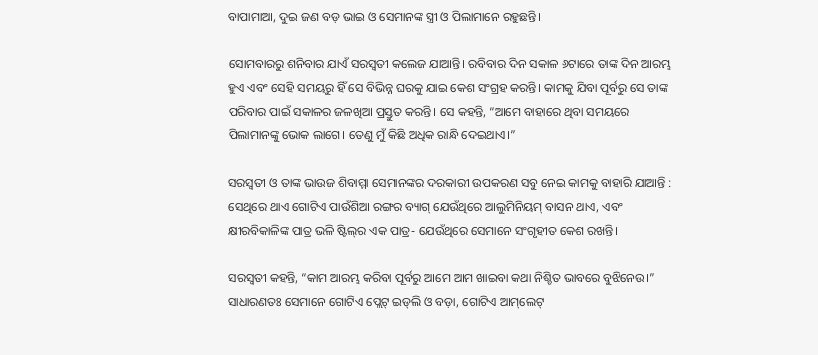ବାପାମାଆ, ଦୁଇ ଜଣ ବଡ଼ ଭାଇ ଓ ସେମାନଙ୍କ ସ୍ତ୍ରୀ ଓ ପିଲାମାନେ ରହୁଛନ୍ତି।

ସୋମବାରରୁ ଶନିବାର ଯାଏଁ ସରସ୍ୱତୀ କଲେଜ ଯାଆନ୍ତି। ରବିବାର ଦିନ ସକାଳ ୬ଟାରେ ତାଙ୍କ ଦିନ ଆରମ୍ଭ ହୁଏ ଏବଂ ସେହି ସମୟରୁ ହିଁ ସେ ବିଭିନ୍ନ ଘରକୁ ଯାଇ କେଶ ସଂଗ୍ରହ କରନ୍ତି। କାମକୁ ଯିବା ପୂର୍ବରୁ ସେ ତାଙ୍କ ପରିବାର ପାଇଁ ସକାଳର ଜଳଖିଆ ପ୍ରସ୍ତୁତ କରନ୍ତି। ସେ କହନ୍ତି, “ଆମେ ବାହାରେ ଥିବା ସମୟରେ ପିଲାମାନଙ୍କୁ ଭୋକ ଲାଗେ। ତେଣୁ ମୁଁ କିଛି ଅଧିକ ରାନ୍ଧି ଦେଇଥାଏ।”

ସରସ୍ୱତୀ ଓ ତାଙ୍କ ଭାଉଜ ଶିବାମ୍ମା ସେମାନଙ୍କର ଦରକାରୀ ଉପକରଣ ସବୁ ନେଇ କାମକୁ ବାହାରି ଯାଆନ୍ତି : ସେଥିରେ ଥାଏ ଗୋଟିଏ ପାଉଁଶିଆ ରଙ୍ଗର ବ୍ୟାଗ୍‌ ଯେଉଁଥିରେ ଆଲୁମିନିୟମ୍‌ ବାସନ ଥାଏ, ଏବଂ କ୍ଷୀରବିକାଳିଙ୍କ ପାତ୍ର ଭଳି ଷ୍ଟିଲ୍‌ର ଏକ ପାତ୍ର- ଯେଉଁଥିରେ ସେମାନେ ସଂଗୃହୀତ କେଶ ରଖନ୍ତି।

ସରସ୍ୱତୀ କହନ୍ତି, “କାମ ଆରମ୍ଭ କରିବା ପୂର୍ବରୁ ଆମେ ଆମ ଖାଇବା କଥା ନିଶ୍ଚିତ ଭାବରେ ବୁଝିନେଉ।” ସାଧାରଣତଃ ସେମାନେ ଗୋଟିଏ ପ୍ଲେଟ୍‌ ଇଡ୍‌ଲି ଓ ବଡ଼ା, ଗୋଟିଏ ଆମ୍‌ଲେଟ୍‌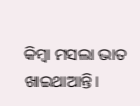କିମ୍ବା ମସଲା ଭାତ ଖାଇଥାଆନ୍ତି।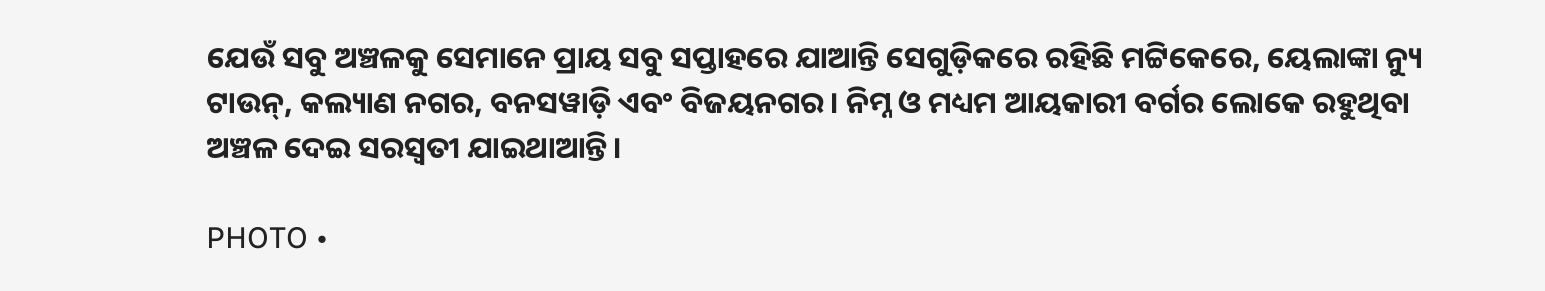ଯେଉଁ ସବୁ ଅଞ୍ଚଳକୁ ସେମାନେ ପ୍ରାୟ ସବୁ ସପ୍ତାହରେ ଯାଆନ୍ତି ସେଗୁଡ଼ିକରେ ରହିଛି ମଟ୍ଟିକେରେ, ୟେଲାଙ୍କା ନ୍ୟୁ ଟାଉନ୍‌, କଲ୍ୟାଣ ନଗର, ବନସୱାଡ଼ି ଏବଂ ବିଜୟନଗର। ନିମ୍ନ ଓ ମଧ୍ୟମ ଆୟକାରୀ ବର୍ଗର ଲୋକେ ରହୁଥିବା ଅଞ୍ଚଳ ଦେଇ ସରସ୍ୱତୀ ଯାଇଥାଆନ୍ତି।

PHOTO •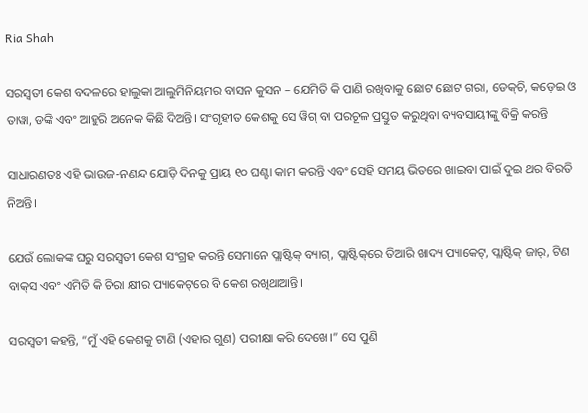Ria Shah

ସରସ୍ୱତୀ କେଶ ବଦଳରେ ହାଲୁକା ଆଲୁମିନିୟମର ବାସନ କୁସନ – ଯେମିତି କି ପାଣି ରଖିବାକୁ ଛୋଟ ଛୋଟ ଗରା, ଡେକ୍‌ଚି, କଡ଼େଇ ଓ ତାୱା, ଡଙ୍କି ଏବଂ ଆହୁରି ଅନେକ କିଛି ଦିଅନ୍ତି। ସଂଗୃହୀତ କେଶକୁ ସେ ୱିଗ୍‌ ବା ପରଚୂଳ ପ୍ରସ୍ତୁତ କରୁଥିବା ବ୍ୟବସାୟୀଙ୍କୁ ବିକ୍ରି କରନ୍ତି

ସାଧାରଣତଃ ଏହି ଭାଉଜ-ନଣନ୍ଦ ଯୋଡ଼ି ଦିନକୁ ପ୍ରାୟ ୧୦ ଘଣ୍ଟା କାମ କରନ୍ତି ଏବଂ ସେହି ସମୟ ଭିତରେ ଖାଇବା ପାଇଁ ଦୁଇ ଥର ବିରତି ନିଅନ୍ତି।

ଯେଉଁ ଲୋକଙ୍କ ଘରୁ ସରସ୍ୱତୀ କେଶ ସଂଗ୍ରହ କରନ୍ତି ସେମାନେ ପ୍ଲାଷ୍ଟିକ୍‌ ବ୍ୟାଗ୍‌, ପ୍ଲାଷ୍ଟିକ୍‌ରେ ତିଆରି ଖାଦ୍ୟ ପ୍ୟାକେଟ୍‌, ପ୍ଲାଷ୍ଟିକ୍‌ ଜାର୍‌, ଟିଣ ବାକ୍‌ସ ଏବଂ ଏମିତି କି ଚିରା କ୍ଷୀର ପ୍ୟାକେଟ୍‌ରେ ବି କେଶ ରଖିଥାଆନ୍ତି।

ସରସ୍ୱତୀ କହନ୍ତି, “ମୁଁ ଏହି କେଶକୁ ଟାଣି (ଏହାର ଗୁଣ) ପରୀକ୍ଷା କରି ଦେଖେ।” ସେ ପୁଣି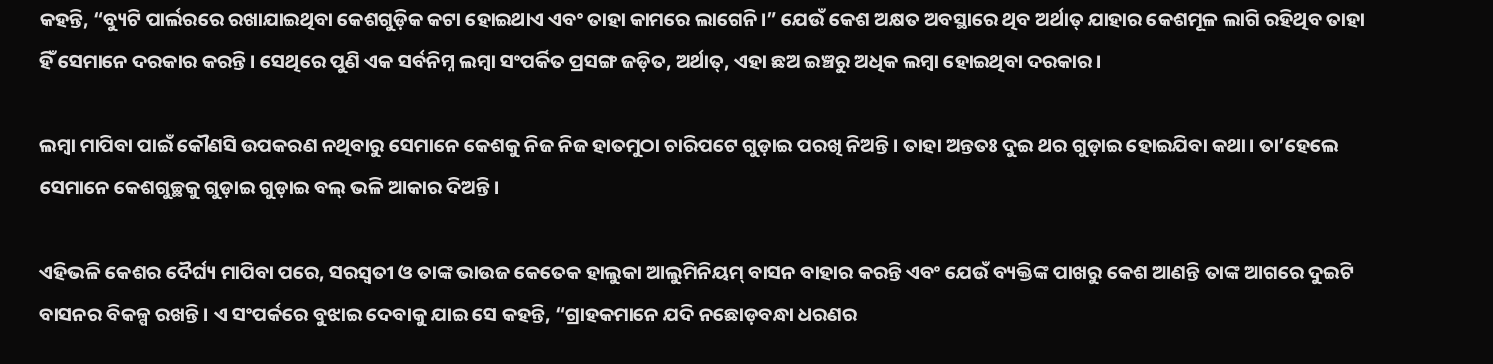କହନ୍ତି, “ବ୍ୟୁଟି ପାର୍ଲରରେ ରଖାଯାଇଥିବା କେଶଗୁଡ଼ିକ କଟା ହୋଇଥାଏ ଏବଂ ତାହା କାମରେ ଲାଗେନି।” ଯେଉଁ କେଶ ଅକ୍ଷତ ଅବସ୍ଥାରେ ଥିବ ଅର୍ଥାତ୍‌ ଯାହାର କେଶମୂଳ ଲାଗି ରହିଥିବ ତାହା ହିଁ ସେମାନେ ଦରକାର କରନ୍ତି। ସେଥିରେ ପୁଣି ଏକ ସର୍ବନିମ୍ନ ଲମ୍ବା ସଂପର୍କିତ ପ୍ରସଙ୍ଗ ଜଡ଼ିତ, ଅର୍ଥାତ୍‌, ଏହା ଛଅ ଇଞ୍ଚରୁ ଅଧିକ ଲମ୍ବା ହୋଇଥିବା ଦରକାର।

ଲମ୍ବା ମାପିବା ପାଇଁ କୌଣସି ଉପକରଣ ନଥିବାରୁ ସେମାନେ କେଶକୁ ନିଜ ନିଜ ହାତମୁଠା ଚାରିପଟେ ଗୁଡ଼ାଇ ପରଖି ନିଅନ୍ତି। ତାହା ଅନ୍ତତଃ ଦୁଇ ଥର ଗୁଡ଼ାଇ ହୋଇଯିବା କଥା। ତା’ହେଲେ ସେମାନେ କେଶଗୁଚ୍ଛକୁ ଗୁଡ଼ାଇ ଗୁଡ଼ାଇ ବଲ୍‌ ଭଳି ଆକାର ଦିଅନ୍ତି।

ଏହିଭଳି କେଶର ଦୈର୍ଘ୍ୟ ମାପିବା ପରେ, ସରସ୍ୱତୀ ଓ ତାଙ୍କ ଭାଉଜ କେତେକ ହାଲୁକା ଆଲୁମିନିୟମ୍‌ ବାସନ ବାହାର କରନ୍ତି ଏବଂ ଯେଉଁ ବ୍ୟକ୍ତିଙ୍କ ପାଖରୁ କେଶ ଆଣନ୍ତି ତାଙ୍କ ଆଗରେ ଦୁଇଟି ବାସନର ବିକଳ୍ପ ରଖନ୍ତି। ଏ ସଂପର୍କରେ ବୁଝାଇ ଦେବାକୁ ଯାଇ ସେ କହନ୍ତି, “ଗ୍ରାହକମାନେ ଯଦି ନଛୋଡ଼ବନ୍ଧା ଧରଣର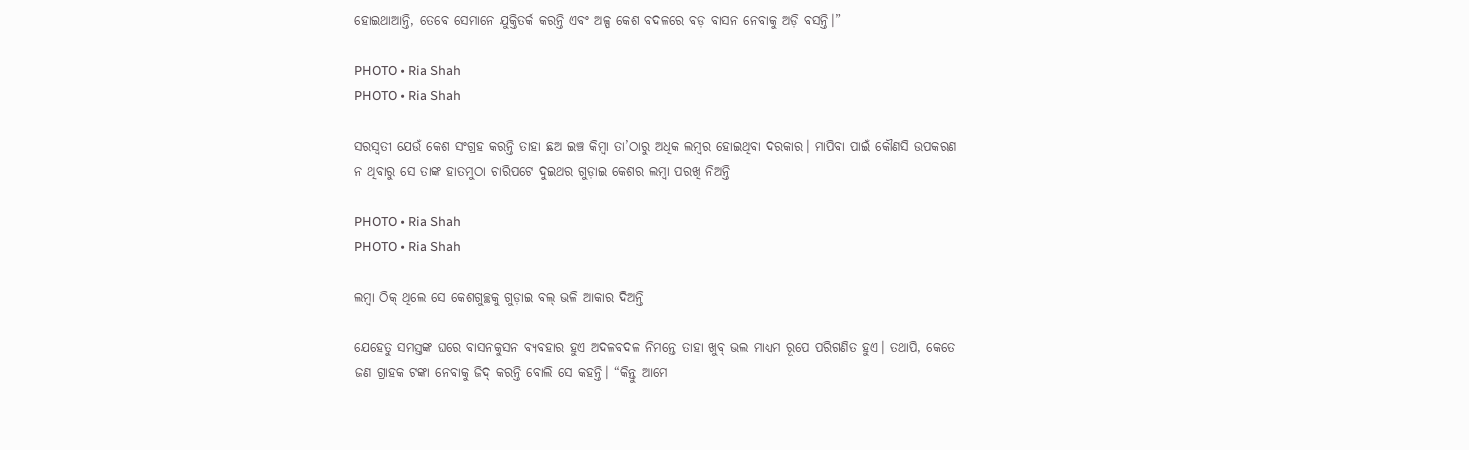ହୋଇଥାଆନ୍ତି, ତେବେ ସେମାନେ ଯୁକ୍ତିତର୍କ କରନ୍ତି ଏବଂ ଅଳ୍ପ କେଶ ବଦଳରେ ବଡ଼ ବାସନ ନେବାକୁ ଅଡ଼ି ବସନ୍ତି।”

PHOTO • Ria Shah
PHOTO • Ria Shah

ସରସ୍ୱତୀ ଯେଉଁ କେଶ ସଂଗ୍ରହ କରନ୍ତି ତାହା ଛଅ ଇଞ୍ଚ କିମ୍ବା ତା’ଠାରୁ ଅଧିକ ଲମ୍ବର ହୋଇଥିବା ଦରକାର। ମାପିବା ପାଇଁ କୌଣସି ଉପକରଣ ନ ଥିବାରୁ ସେ ତାଙ୍କ ହାତମୁଠା ଚାରିପଟେ ଦୁଇଥର ଗୁଡ଼ାଇ କେଶର ଲମ୍ବା ପରଖି ନିଅନ୍ତି

PHOTO • Ria Shah
PHOTO • Ria Shah

ଲମ୍ବା ଠିକ୍‌ ଥିଲେ ସେ କେଶଗୁଚ୍ଛକୁ ଗୁଡ଼ାଇ ବଲ୍‌ ଭଳି ଆକାର ଦିଅନ୍ତି

ଯେହେତୁ ସମସ୍ତଙ୍କ ଘରେ ବାସନକୁସନ ବ୍ୟବହାର ହୁଏ ଅଦଳବଦଳ ନିମନ୍ତେ ତାହା ଖୁବ୍‌ ଭଲ ମାଧ୍ୟମ ରୂପେ ପରିଗଣିତ ହୁଏ। ତଥାପି, କେତେ ଜଣ ଗ୍ରାହକ ଟଙ୍କା ନେବାକୁ ଜିଦ୍ କରନ୍ତି ବୋଲି ସେ କହନ୍ତି। “କିନ୍ତୁ ଆମେ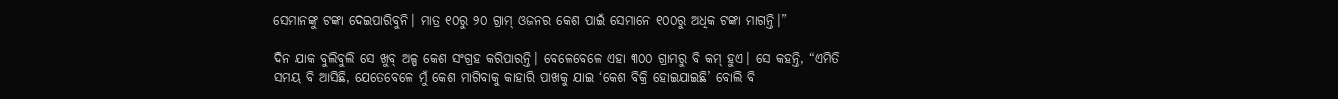ସେମାନଙ୍କୁ ଟଙ୍କା ଦେଇପାରିବୁନି। ମାତ୍ର ୧୦ରୁ ୨୦ ଗ୍ରାମ୍‌ ଓଜନର କେଶ ପାଇଁ ସେମାନେ ୧୦୦ରୁ ଅଧିକ ଟଙ୍କା ମାଗନ୍ତି।”

ଦିନ ଯାକ ବୁଲିବୁଲି ସେ ଖୁବ୍‌ ଅଳ୍ପ କେଶ ସଂଗ୍ରହ କରିପାରନ୍ତି। ବେଳେବେଳେ ଏହା ୩୦୦ ଗ୍ରାମରୁ ବି କମ୍‌ ହୁଏ। ସେ କହନ୍ତି, “ଏମିତି ସମୟ ବି ଆସିଛି, ଯେତେବେଳେ ମୁଁ କେଶ ମାଗିବାକୁ କାହାରି ପାଖକୁ ଯାଇ ‘କେଶ ବିକ୍ରି ହୋଇଯାଇଛି’ ବୋଲି ବି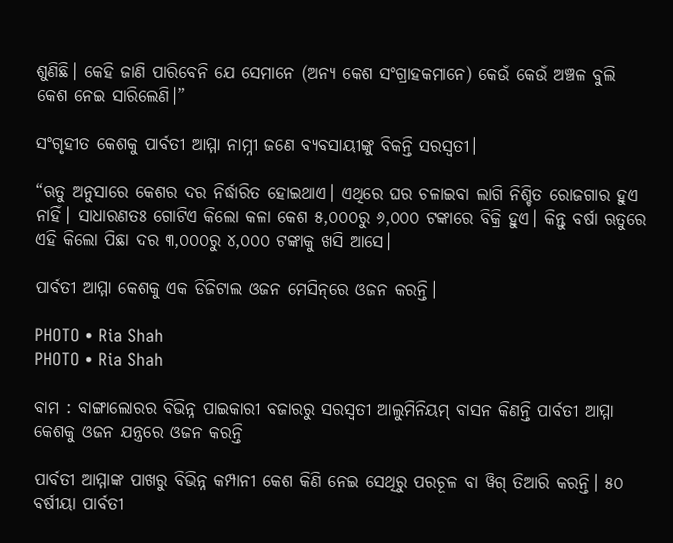ଶୁଣିଛି। କେହି ଜାଣି ପାରିବେନି ଯେ ସେମାନେ (ଅନ୍ୟ କେଶ ସଂଗ୍ରାହକମାନେ) କେଉଁ କେଉଁ ଅଞ୍ଚଳ ବୁଲି କେଶ ନେଇ ସାରିଲେଣି।”

ସଂଗୃହୀତ କେଶକୁ ପାର୍ବତୀ ଆମ୍ମା ନାମ୍ନୀ ଜଣେ ବ୍ୟବସାୟୀଙ୍କୁ ବିକନ୍ତି ସରସ୍ୱତୀ।

“ଋତୁ ଅନୁସାରେ କେଶର ଦର ନିର୍ଦ୍ଧାରିତ ହୋଇଥାଏ। ଏଥିରେ ଘର ଚଳାଇବା ଲାଗି ନିଶ୍ଚିତ ରୋଜଗାର ହୁଏ ନାହିଁ। ସାଧାରଣତଃ ଗୋଟିଏ କିଲୋ କଳା କେଶ ୫,୦୦୦ରୁ ୬,୦୦୦ ଟଙ୍କାରେ ବିକ୍ରି ହୁଏ। କିନ୍ତୁ ବର୍ଷା ଋତୁରେ ଏହି କିଲୋ ପିଛା ଦର ୩,୦୦୦ରୁ ୪,୦୦୦ ଟଙ୍କାକୁ ଖସି ଆସେ।

ପାର୍ବତୀ ଆମ୍ମା କେଶକୁ ଏକ ଡିଜିଟାଲ ଓଜନ ମେସିନ୍‌ରେ ଓଜନ କରନ୍ତି।

PHOTO • Ria Shah
PHOTO • Ria Shah

ବାମ : ବାଙ୍ଗାଲୋରର ବିଭିନ୍ନ ପାଇକାରୀ ବଜାରରୁ ସରସ୍ୱତୀ ଆଲୁମିନିୟମ୍‌ ବାସନ କିଣନ୍ତି ପାର୍ବତୀ ଆମ୍ମା କେଶକୁ ଓଜନ ଯନ୍ତ୍ରରେ ଓଜନ କରନ୍ତି

ପାର୍ବତୀ ଆମ୍ମାଙ୍କ ପାଖରୁ ବିଭିନ୍ନ କମ୍ପାନୀ କେଶ କିଣି ନେଇ ସେଥିରୁ ପରଚୂଳ ବା ୱିଗ୍‌ ତିଆରି କରନ୍ତି। ୫୦ ବର୍ଷୀୟା ପାର୍ବତୀ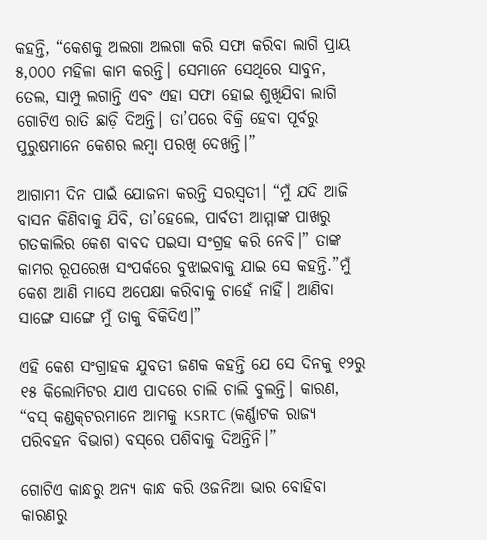କହନ୍ତି, “କେଶକୁ ଅଲଗା ଅଲଗା କରି ସଫା କରିବା ଲାଗି ପ୍ରାୟ ୫,୦୦୦ ମହିଳା କାମ କରନ୍ତି। ସେମାନେ ସେଥିରେ ସାବୁନ, ତେଲ, ସାମ୍ପୁ ଲଗାନ୍ତି ଏବଂ ଏହା ସଫା ହୋଇ ଶୁଖିଯିବା ଲାଗି ଗୋଟିଏ ରାତି ଛାଡ଼ି ଦିଅନ୍ତି। ତା’ପରେ ବିକ୍ରି ହେବା ପୂର୍ବରୁ ପୁରୁଷମାନେ କେଶର ଲମ୍ବା ପରଖି ଦେଖନ୍ତି।”

ଆଗାମୀ ଦିନ ପାଇଁ ଯୋଜନା କରନ୍ତି ସରସ୍ୱତୀ। “ମୁଁ ଯଦି ଆଜି ବାସନ କିଣିବାକୁ ଯିବି, ତା’ହେଲେ, ପାର୍ବତୀ ଆମ୍ମାଙ୍କ ପାଖରୁ ଗତକାଲିର କେଶ ବାବଦ ପଇସା ସଂଗ୍ରହ କରି ନେବି।” ତାଙ୍କ କାମର ରୂପରେଖ ସଂପର୍କରେ ବୁଝାଇବାକୁ ଯାଇ ସେ କହନ୍ତି.”ମୁଁ କେଶ ଆଣି ମାସେ ଅପେକ୍ଷା କରିବାକୁ ଚାହେଁ ନାହିଁ। ଆଣିବା ସାଙ୍ଗେ ସାଙ୍ଗେ ମୁଁ ତାକୁ ବିକିଦିଏ।”

ଏହି କେଶ ସଂଗ୍ରାହକ ଯୁବତୀ ଜଣକ କହନ୍ତି ଯେ ସେ ଦିନକୁ ୧୨ରୁ ୧୫ କିଲୋମିଟର ଯାଏ ପାଦରେ ଚାଲି ଚାଲି ବୁଲନ୍ତି। କାରଣ, “ବସ୍‌ କଣ୍ଡକ୍‌ଟରମାନେ ଆମକୁ KSRTC (କର୍ଣ୍ଣାଟକ ରାଜ୍ୟ ପରିବହନ ବିଭାଗ) ବସ୍‌ରେ ପଶିବାକୁ ଦିଅନ୍ତିନି।”

ଗୋଟିଏ କାନ୍ଧରୁ ଅନ୍ୟ କାନ୍ଧ କରି ଓଜନିଆ ଭାର ବୋହିବା କାରଣରୁ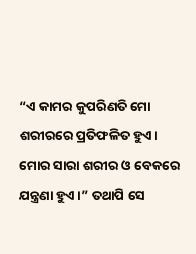“ଏ କାମର କୁପରିଣତି ମୋ ଶରୀରରେ ପ୍ରତିଫଳିତ ହୁଏ। ମୋର ସାରା ଶରୀର ଓ ବେକରେ ଯନ୍ତ୍ରଣା ହୁଏ।” ତଥାପି ସେ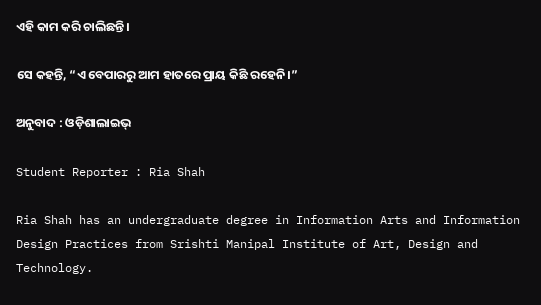ଏହି କାମ କରି ଚାଲିଛନ୍ତି।

ସେ କହନ୍ତି, “ଏ ବେପାରରୁ ଆମ ହାତରେ ପ୍ରାୟ କିଛି ରହେନି।”

ଅନୁବାଦ : ଓଡ଼ିଶାଲାଇଭ୍‍

Student Reporter : Ria Shah

Ria Shah has an undergraduate degree in Information Arts and Information Design Practices from Srishti Manipal Institute of Art, Design and Technology.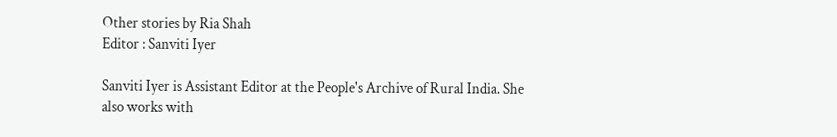Other stories by Ria Shah
Editor : Sanviti Iyer

Sanviti Iyer is Assistant Editor at the People's Archive of Rural India. She also works with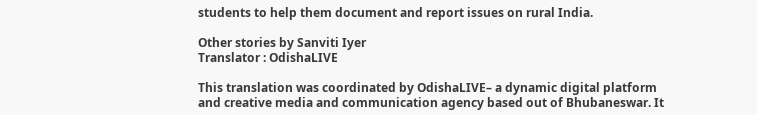students to help them document and report issues on rural India.

Other stories by Sanviti Iyer
Translator : OdishaLIVE

This translation was coordinated by OdishaLIVE– a dynamic digital platform and creative media and communication agency based out of Bhubaneswar. It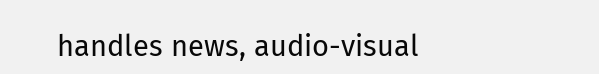handles news, audio-visual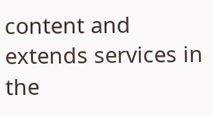content and extends services in the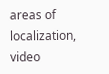areas of localization, video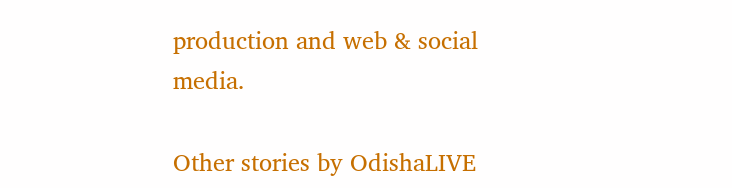production and web & social media.

Other stories by OdishaLIVE